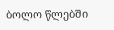ბოლო წლებში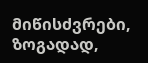მიწისძვრები, ზოგადად,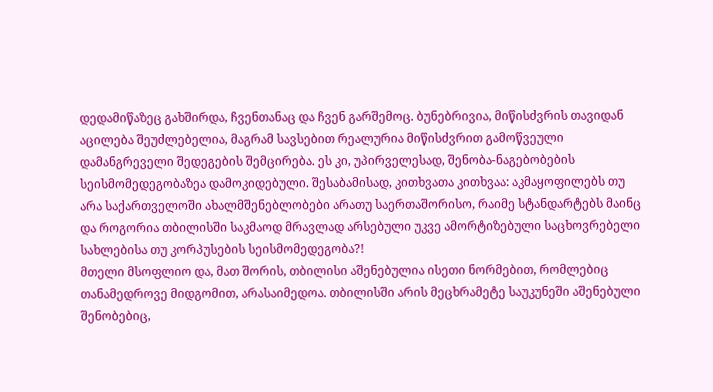დედამიწაზეც გახშირდა, ჩვენთანაც და ჩვენ გარშემოც. ბუნებრივია, მიწისძვრის თავიდან აცილება შეუძლებელია, მაგრამ სავსებით რეალურია მიწისძვრით გამოწვეული დამანგრეველი შედეგების შემცირება. ეს კი, უპირველესად, შენობა-ნაგებობების სეისმომედეგობაზეა დამოკიდებული. შესაბამისად, კითხვათა კითხვაა: აკმაყოფილებს თუ არა საქართველოში ახალმშენებლობები არათუ საერთაშორისო, რაიმე სტანდარტებს მაინც და როგორია თბილისში საკმაოდ მრავლად არსებული უკვე ამორტიზებული საცხოვრებელი სახლებისა თუ კორპუსების სეისმომედეგობა?!
მთელი მსოფლიო და, მათ შორის, თბილისი აშენებულია ისეთი ნორმებით, რომლებიც თანამედროვე მიდგომით, არასაიმედოა. თბილისში არის მეცხრამეტე საუკუნეში აშენებული შენობებიც,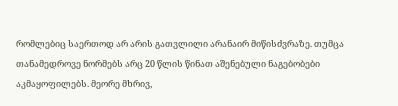რომლებიც საერთოდ არ არის გათვლილი არანაირ მიწისძვრაზე. თუმცა თანამედროვე ნორმებს არც 20 წლის წინათ აშენებული ნაგებობები აკმაყოფილებს. მეორე მხრივ,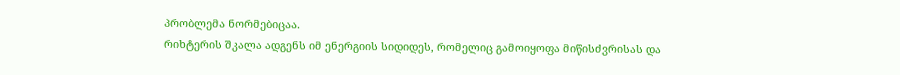პრობლემა ნორმებიცაა.
რიხტერის შკალა ადგენს იმ ენერგიის სიდიდეს, რომელიც გამოიყოფა მიწისძვრისას და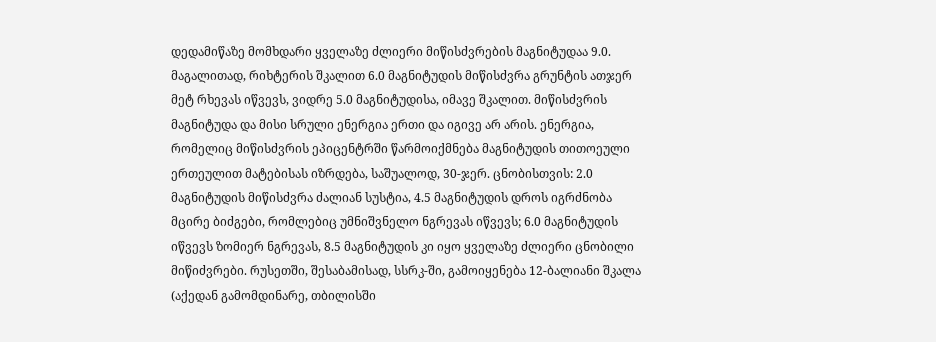დედამიწაზე მომხდარი ყველაზე ძლიერი მიწისძვრების მაგნიტუდაა 9.0.
მაგალითად, რიხტერის შკალით 6.0 მაგნიტუდის მიწისძვრა გრუნტის ათჯერ მეტ რხევას იწვევს, ვიდრე 5.0 მაგნიტუდისა, იმავე შკალით. მიწისძვრის მაგნიტუდა და მისი სრული ენერგია ერთი და იგივე არ არის. ენერგია, რომელიც მიწისძვრის ეპიცენტრში წარმოიქმნება მაგნიტუდის თითოეული ერთეულით მატებისას იზრდება, საშუალოდ, 30-ჯერ. ცნობისთვის: 2.0 მაგნიტუდის მიწისძვრა ძალიან სუსტია, 4.5 მაგნიტუდის დროს იგრძნობა მცირე ბიძგები, რომლებიც უმნიშვნელო ნგრევას იწვევს; 6.0 მაგნიტუდის იწვევს ზომიერ ნგრევას, 8.5 მაგნიტუდის კი იყო ყველაზე ძლიერი ცნობილი მიწიძვრები. რუსეთში, შესაბამისად, სსრკ-ში, გამოიყენება 12-ბალიანი შკალა (აქედან გამომდინარე, თბილისში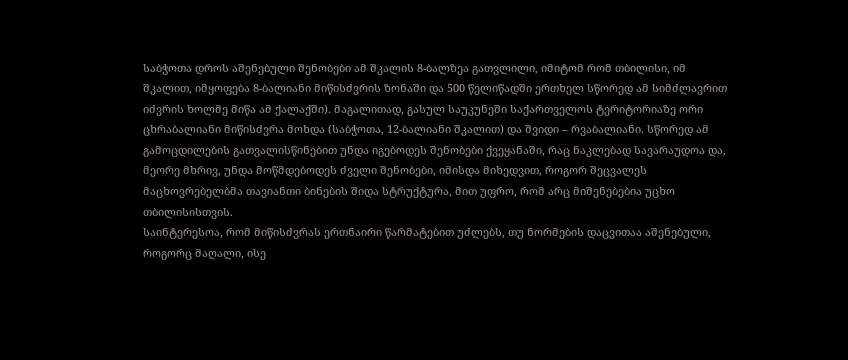საბჭოთა დროს აშენებული შენობები ამ შკალის 8-ბალზეა გათვლილი, იმიტომ რომ თბილისი, იმ შკალით, იმყოფება 8-ბალიანი მიწისძვრის ზონაში და 500 წელიწადში ერთხელ სწორედ ამ სიმძლავრით იძვრის ხოლმე მიწა ამ ქალაქში). მაგალითად, გასულ საუკუნეში საქართველოს ტერიტორიაზე ორი ცხრაბალიანი მიწისძვრა მოხდა (საბჭოთა, 12-ბალიანი შკალით) და შვიდი – რვაბალიანი. სწორედ ამ გამოცდილების გათვალისწინებით უნდა იგებოდეს შენობები ქვეყანაში, რაც ნაკლებად სავარაუდოა და, მეორე მხრივ, უნდა მოწმდებოდეს ძველი შენობები, იმისდა მიხედვით, როგორ შეცვალეს მაცხოვრებელბმა თავიანთი ბინების შიდა სტრუქტურა, მით უფრო, რომ არც მიშენებებია უცხო თბილისისთვის.
საინტერესოა, რომ მიწისძვრას ერთნაირი წარმატებით უძლებს, თუ ნორმების დაცვითაა აშენებული, როგორც მაღალი, ისე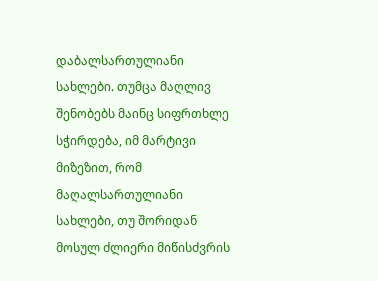დაბალსართულიანი სახლები. თუმცა მაღლივ შენობებს მაინც სიფრთხლე სჭირდება, იმ მარტივი მიზეზით, რომ მაღალსართულიანი სახლები, თუ შორიდან მოსულ ძლიერი მიწისძვრის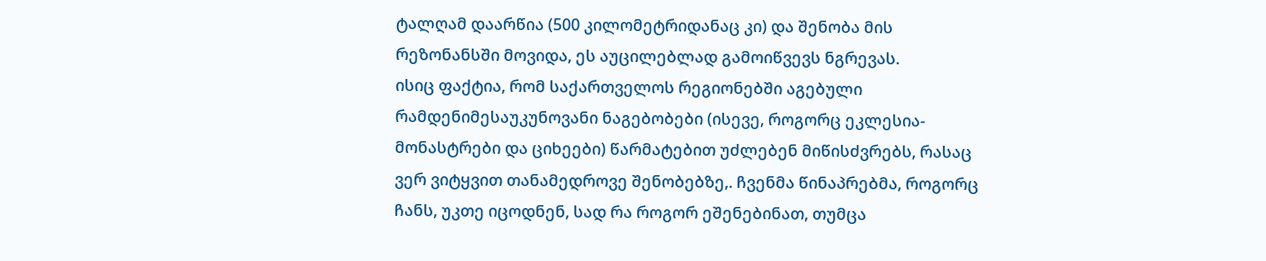ტალღამ დაარწია (500 კილომეტრიდანაც კი) და შენობა მის რეზონანსში მოვიდა, ეს აუცილებლად გამოიწვევს ნგრევას.
ისიც ფაქტია, რომ საქართველოს რეგიონებში აგებული რამდენიმესაუკუნოვანი ნაგებობები (ისევე, როგორც ეკლესია-მონასტრები და ციხეები) წარმატებით უძლებენ მიწისძვრებს, რასაც ვერ ვიტყვით თანამედროვე შენობებზე,. ჩვენმა წინაპრებმა, როგორც ჩანს, უკთე იცოდნენ, სად რა როგორ ეშენებინათ, თუმცა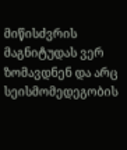მიწისძვრის მაგნიტუდას ვერ ზომავდნენ და არც სეისმომედეგობის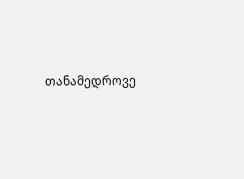თანამედროვე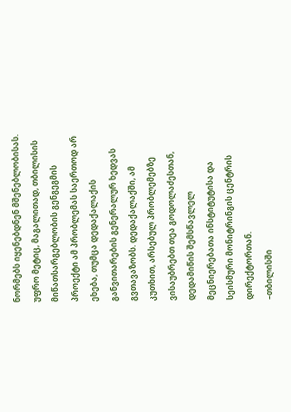ნორმებს იყენებდნენ მშენებლობისას.
უფრო მეტიც, მაგალითად, თბილისის მიწათსარგებლობის გენგეგმის პროექტი ამ პრობლემას საერთოდ არ ეხება, თუმცა დედაქალაქის განვითარების გენერალურ ხედვას გვთავაზობს. დედაქალაქში, ამ კუთხით, არსებულ პრობლემებზე ვისაუბრებთ თეა გოდოლაძესთან, დედამიწის შემსწავლელ მეცნიერებათა ინსტიტუტისა და სეისმური მონიტრინგის ცენტრის დირექტორთან.
–თბილისში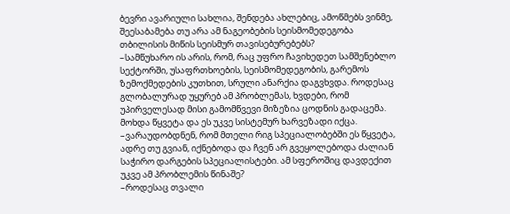ბევრი ავარიული სახლია, შენდება ახლებიც, ამოწმებს ვინმე, შეესაბამება თუ არა ამ ნაგეობების სეისმომედეგობა თბილისის მიწის სეისმურ თავისებურებებს?
–სამწუხარო ის არის, რომ, რაც უფრო ჩავიხედეთ სამშენებლო სექტორში, უსაფრთხოების, სეისმომედეგობის, გარემოს ზემოქმედების კუთხით, სრული ანარქია დაგვხვდა. როდესაც გლობალურად უყურებ ამ პრობლემას, ხვდები, რომ უპირველესად მისი გამომწვევი მიზეზია ცოდნის გადაცემა. მოხდა წყვეტა და ეს უკვე სისტემურ ხარვეზადი იქცა.
–ვარაუდობდნენ, რომ მთელი რიგ სპეციალობებში ეს წყვეტა, ადრე თუ გვიან, იქნებოდა და ჩვენ არ გვეყოლებოდა ძალიან საჭირო დარგების სპეციალისტები. ამ სფეროშიც დავდექით უკვე ამ პრობლემის წინაშე?
–როდესაც თვალი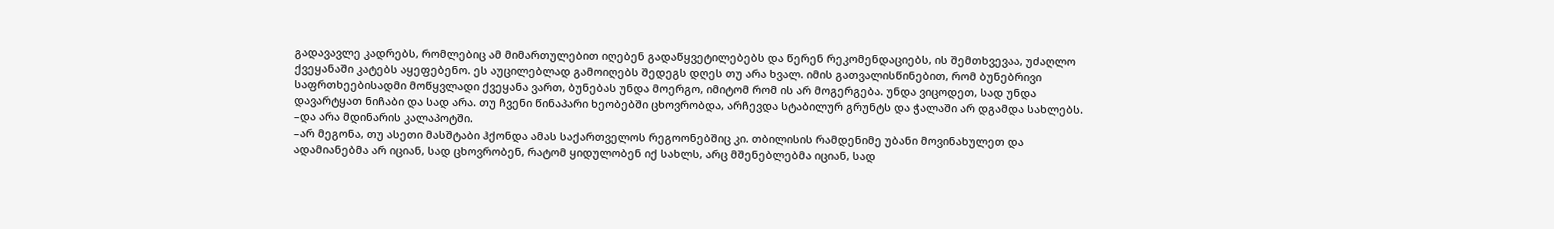გადავავლე კადრებს, რომლებიც ამ მიმართულებით იღებენ გადაწყვეტილებებს და წერენ რეკომენდაციებს, ის შემთხვევაა, უძაღლო ქვეყანაში კატებს აყეფებენო. ეს აუცილებლად გამოიღებს შედეგს დღეს თუ არა ხვალ. იმის გათვალისწინებით, რომ ბუნებრივი საფრთხეებისადმი მოწყვლადი ქვეყანა ვართ, ბუნებას უნდა მოერგო, იმიტომ რომ ის არ მოგერგება. უნდა ვიცოდეთ, სად უნდა დავარტყათ ნიჩაბი და სად არა. თუ ჩვენი წინაპარი ხეობებში ცხოვრობდა, არჩევდა სტაბილურ გრუნტს და ჭალაში არ დგამდა სახლებს.
–და არა მდინარის კალაპოტში.
–არ მეგონა, თუ ასეთი მასშტაბი ჰქონდა ამას საქართველოს რეგოონებშიც კი. თბილისის რამდენიმე უბანი მოვინახულეთ და ადამიანებმა არ იციან, სად ცხოვრობენ, რატომ ყიდულობენ იქ სახლს, არც მშენებლებმა იციან, სად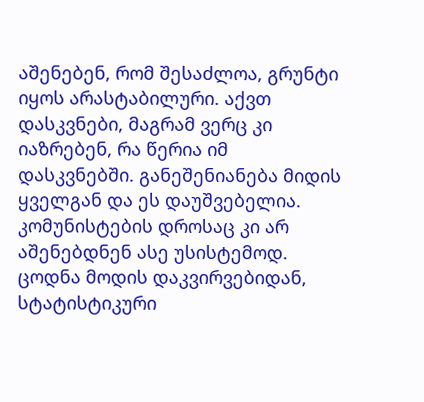აშენებენ, რომ შესაძლოა, გრუნტი იყოს არასტაბილური. აქვთ დასკვნები, მაგრამ ვერც კი იაზრებენ, რა წერია იმ დასკვნებში. განეშენიანება მიდის ყველგან და ეს დაუშვებელია. კომუნისტების დროსაც კი არ აშენებდნენ ასე უსისტემოდ. ცოდნა მოდის დაკვირვებიდან, სტატისტიკური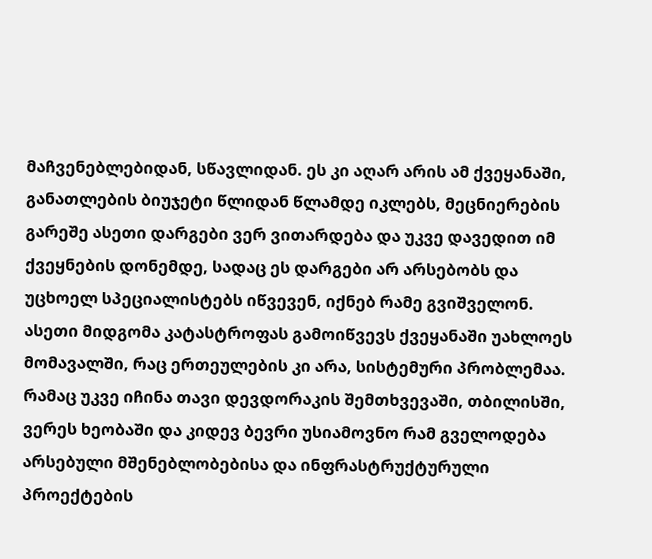მაჩვენებლებიდან, სწავლიდან. ეს კი აღარ არის ამ ქვეყანაში, განათლების ბიუჯეტი წლიდან წლამდე იკლებს, მეცნიერების გარეშე ასეთი დარგები ვერ ვითარდება და უკვე დავედით იმ ქვეყნების დონემდე, სადაც ეს დარგები არ არსებობს და უცხოელ სპეციალისტებს იწვევენ, იქნებ რამე გვიშველონ. ასეთი მიდგომა კატასტროფას გამოიწვევს ქვეყანაში უახლოეს მომავალში, რაც ერთეულების კი არა, სისტემური პრობლემაა. რამაც უკვე იჩინა თავი დევდორაკის შემთხვევაში, თბილისში, ვერეს ხეობაში და კიდევ ბევრი უსიამოვნო რამ გველოდება არსებული მშენებლობებისა და ინფრასტრუქტურული პროექტების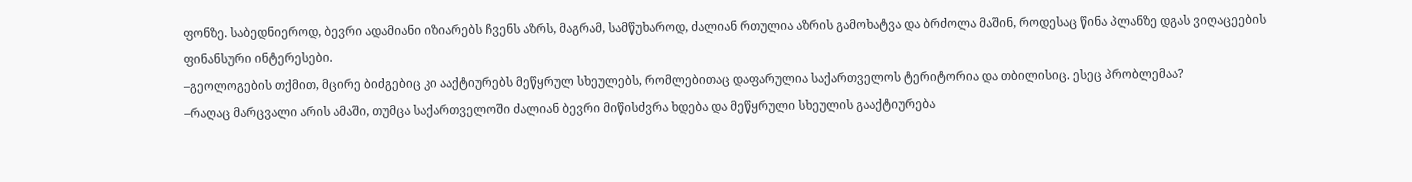ფონზე. საბედნიეროდ, ბევრი ადამიანი იზიარებს ჩვენს აზრს, მაგრამ, სამწუხაროდ, ძალიან რთულია აზრის გამოხატვა და ბრძოლა მაშინ, როდესაც წინა პლანზე დგას ვიღაცეების ფინანსური ინტერესები.
–გეოლოგების თქმით, მცირე ბიძგებიც კი ააქტიურებს მეწყრულ სხეულებს, რომლებითაც დაფარულია საქართველოს ტერიტორია და თბილისიც. ესეც პრობლემაა?
–რაღაც მარცვალი არის ამაში, თუმცა საქართველოში ძალიან ბევრი მიწისძვრა ხდება და მეწყრული სხეულის გააქტიურება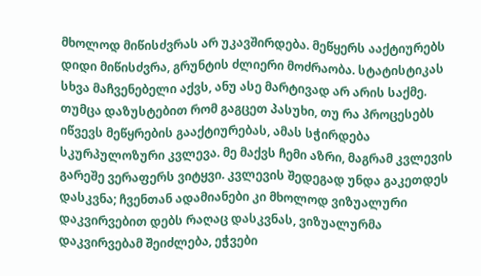მხოლოდ მიწისძვრას არ უკავშირდება. მეწყერს ააქტიურებს დიდი მიწისძვრა, გრუნტის ძლიერი მოძრაობა. სტატისტიკას სხვა მაჩვენებელი აქვს, ანუ ასე მარტივად არ არის საქმე. თუმცა დაზუსტებით რომ გაგცეთ პასუხი, თუ რა პროცესებს იწვევს მეწყრების გააქტიურებას, ამას სჭირდება სკურპულოზური კვლევა. მე მაქვს ჩემი აზრი, მაგრამ კვლევის გარეშე ვერაფერს ვიტყვი. კვლევის შედეგად უნდა გაკეთდეს დასკვნა; ჩვენთან ადამიანები კი მხოლოდ ვიზუალური დაკვირვებით დებს რაღაც დასკვნას, ვიზუალურმა დაკვირვებამ შეიძლება, ეჭვები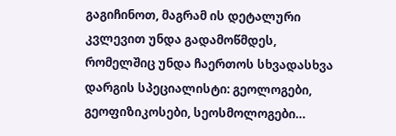გაგიჩინოთ, მაგრამ ის დეტალური კვლევით უნდა გადამოწმდეს, რომელშიც უნდა ჩაერთოს სხვადასხვა დარგის სპეციალისტი: გეოლოგები, გეოფიზიკოსები, სეოსმოლოგები…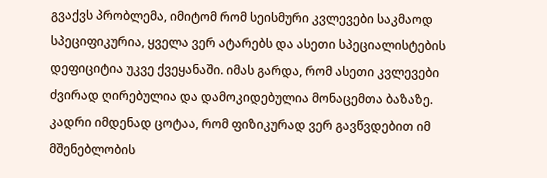გვაქვს პრობლემა, იმიტომ რომ სეისმური კვლევები საკმაოდ სპეციფიკურია, ყველა ვერ ატარებს და ასეთი სპეციალისტების დეფიციტია უკვე ქვეყანაში. იმას გარდა, რომ ასეთი კვლევები ძვირად ღირებულია და დამოკიდებულია მონაცემთა ბაზაზე. კადრი იმდენად ცოტაა, რომ ფიზიკურად ვერ გავწვდებით იმ მშენებლობის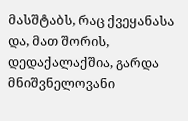მასშტაბს, რაც ქვეყანასა და, მათ შორის, დედაქალაქშია, გარდა მნიშვნელოვანი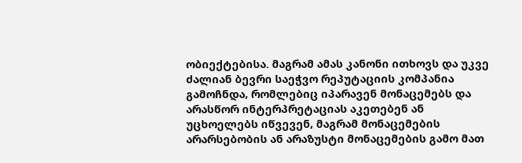ობიექტებისა. მაგრამ ამას კანონი ითხოვს და უკვე ძალიან ბევრი საეჭვო რეპუტაციის კომპანია გამოჩნდა, რომლებიც იპარავენ მონაცემებს და არასწორ ინტერპრეტაციას აკეთებენ ან უცხოელებს იწვევენ, მაგრამ მონაცემების არარსებობის ან არაზუსტი მონაცემების გამო მათ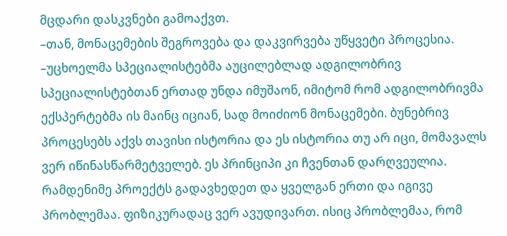მცდარი დასკვნები გამოაქვთ.
–თან, მონაცემების შეგროვება და დაკვირვება უწყვეტი პროცესია.
–უცხოელმა სპეციალისტებმა აუცილებლად ადგილობრივ სპეციალისტებთან ერთად უნდა იმუშაონ, იმიტომ რომ ადგილობრივმა ექსპერტებმა ის მაინც იციან, სად მოიძიონ მონაცემები. ბუნებრივ პროცესებს აქვს თავისი ისტორია და ეს ისტორია თუ არ იცი, მომავალს ვერ იწინასწარმეტველებ. ეს პრინციპი კი ჩვენთან დარღვეულია. რამდენიმე პროექტს გადავხედეთ და ყველგან ერთი და იგივე პრობლემაა. ფიზიკურადაც ვერ ავუდივართ. ისიც პრობლემაა, რომ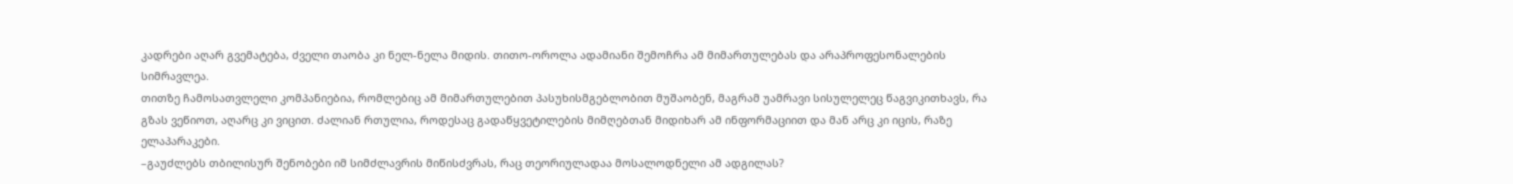კადრები აღარ გვემატება, ძველი თაობა კი ნელ-ნელა მიდის. თითო-ოროლა ადამიანი შემოჩრა ამ მიმართულებას და არაპროფესონალების სიმრავლეა.
თითზე ჩამოსათვლელი კომპანიებია, რომლებიც ამ მიმართულებით პასუხისმგებლობით მუშაობენ, მაგრამ უამრავი სისულელეც წაგვიკითხავს, რა გზას ვეწიოთ, აღარც კი ვიცით. ძალიან რთულია, როდესაც გადაწყვეტილების მიმღებთან მიდიხარ ამ ინფორმაციით და მან არც კი იცის, რაზე ელაპარაკები.
–გაუძლებს თბილისურ შენობები იმ სიმძლავრის მიწისძვრას, რაც თეორიულადაა მოსალოდნელი ამ ადგილას?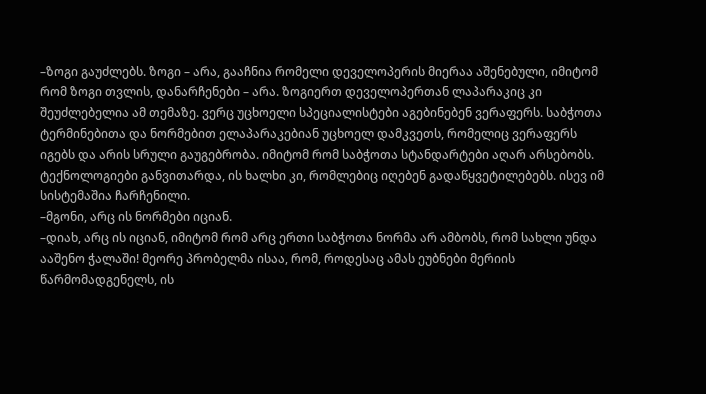–ზოგი გაუძლებს. ზოგი – არა, გააჩნია რომელი დეველოპერის მიერაა აშენებული, იმიტომ რომ ზოგი თვლის, დანარჩენები – არა. ზოგიერთ დეველოპერთან ლაპარაკიც კი შეუძლებელია ამ თემაზე. ვერც უცხოელი სპეციალისტები აგებინებენ ვერაფერს. საბჭოთა ტერმინებითა და ნორმებით ელაპარაკებიან უცხოელ დამკვეთს, რომელიც ვერაფერს იგებს და არის სრული გაუგებრობა. იმიტომ რომ საბჭოთა სტანდარტები აღარ არსებობს. ტექნოლოგიები განვითარდა, ის ხალხი კი, რომლებიც იღებენ გადაწყვეტილებებს. ისევ იმ სისტემაშია ჩარჩენილი.
–მგონი, არც ის ნორმები იციან.
–დიახ, არც ის იციან, იმიტომ რომ არც ერთი საბჭოთა ნორმა არ ამბობს, რომ სახლი უნდა ააშენო ჭალაში! მეორე პრობელმა ისაა, რომ, როდესაც ამას ეუბნები მერიის წარმომადგენელს, ის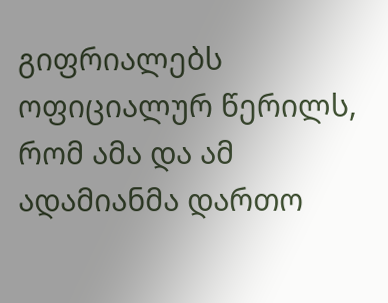გიფრიალებს ოფიციალურ წერილს, რომ ამა და ამ ადამიანმა დართო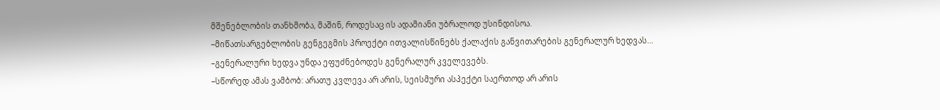მშენებლობის თანხმობა, მაშინ, როდესაც ის ადამიანი უბრალოდ უსინდისოა.
–მიწათსარგებლობის გენგეგმის პროექტი ითვალისწინებს ქალაქის განვითარების გენერალურ ხედვას…
–გენერალური ხედვა უნდა ეფუძნებოდეს გენერალურ კველევებს.
–სწორედ ამას ვამბობ: არათუ კვლევა არ არის, სეისმური ასპექტი საერთოდ არ არის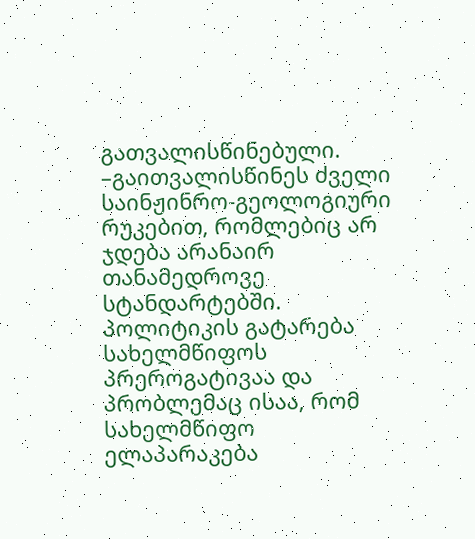გათვალისწინებული.
–გაითვალისწინეს ძველი საინჟინრო-გეოლოგიური რუკებით, რომლებიც არ ჯდება არანაირ თანამედროვე სტანდარტებში. პოლიტიკის გატარება სახელმწიფოს პრეროგატივაა და პრობლემაც ისაა, რომ სახელმწიფო ელაპარაკება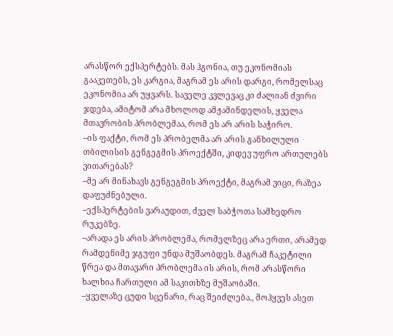არასწორ ექსპერტებს. მას ჰგონია, თუ ეკონომიას გააკეთებს, ეს კარგია, მაგრამ ეს არის დარგი, რომელსაც ეკონომია არ უყვარს. საველე კვლევაც კი ძალიან ძვირი ჯდება, ამიტომ არა მხოლოდ ამჟამინდელის, ყველა მთავრობის პრობლემაა, რომ ეს არ არის საჭირო.
–ის ფაქტი, რომ ეს პრობელმა არ არის განხილული თბილისის გენგეგმის პროექტში, კიდევ უფრო ართულებს ვითარებას?
–მე არ მინახავს გენგეგმის პროექტი, მაგრამ ვიცი, რაზეა დაფუძნებული.
–ექსპერტების ვარაუდით, ძველ საბჭოთა სამხედრო რუკებზე.
–არადა ეს არის პრობლემა, რომელზეც არა ერთი, არამედ რამდენიმე ჯგუფი უნდა მუშაობდეს. მაგრამ ჩაკეტილი წრეა და მთავარი პრობლემა ის არის, რომ არასწორი ხალხია ჩართული ამ საკითხზე მუშაობაში.
–ყველაზე ცუდი სცენარი, რაც შეიძლება., მოჰყვეს ასეთ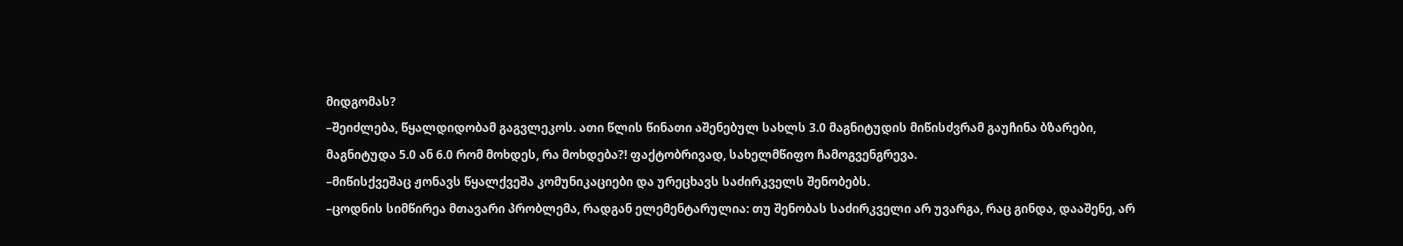მიდგომას?
–შეიძლება, წყალდიდობამ გაგვლეკოს. ათი წლის წინათი აშენებულ სახლს 3.0 მაგნიტუდის მიწისძვრამ გაუჩინა ბზარები, მაგნიტუდა 5.0 ან 6.0 რომ მოხდეს, რა მოხდება?! ფაქტობრივად, სახელმწიფო ჩამოგვენგრევა.
–მიწისქვეშაც ჟონავს წყალქვეშა კომუნიკაციები და ურეცხავს საძირკველს შენობებს.
–ცოდნის სიმწირეა მთავარი პრობლემა, რადგან ელემენტარულია: თუ შენობას საძირკველი არ უვარგა, რაც გინდა, დააშენე, არ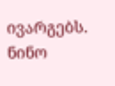ივარგებს.
ნინო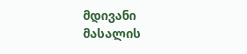მდივანი
მასალის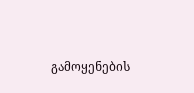გამოყენების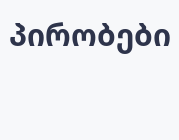პირობები